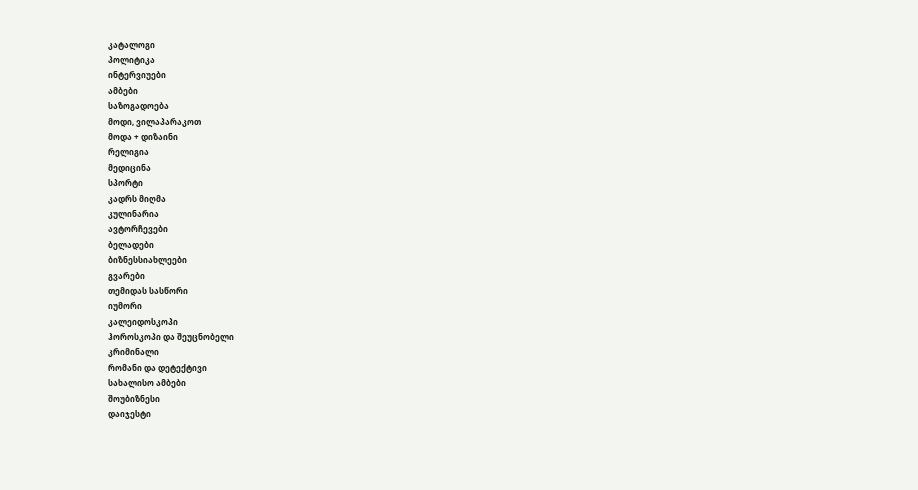კატალოგი
პოლიტიკა
ინტერვიუები
ამბები
საზოგადოება
მოდი, ვილაპარაკოთ
მოდა + დიზაინი
რელიგია
მედიცინა
სპორტი
კადრს მიღმა
კულინარია
ავტორჩევები
ბელადები
ბიზნესსიახლეები
გვარები
თემიდას სასწორი
იუმორი
კალეიდოსკოპი
ჰოროსკოპი და შეუცნობელი
კრიმინალი
რომანი და დეტექტივი
სახალისო ამბები
შოუბიზნესი
დაიჯესტი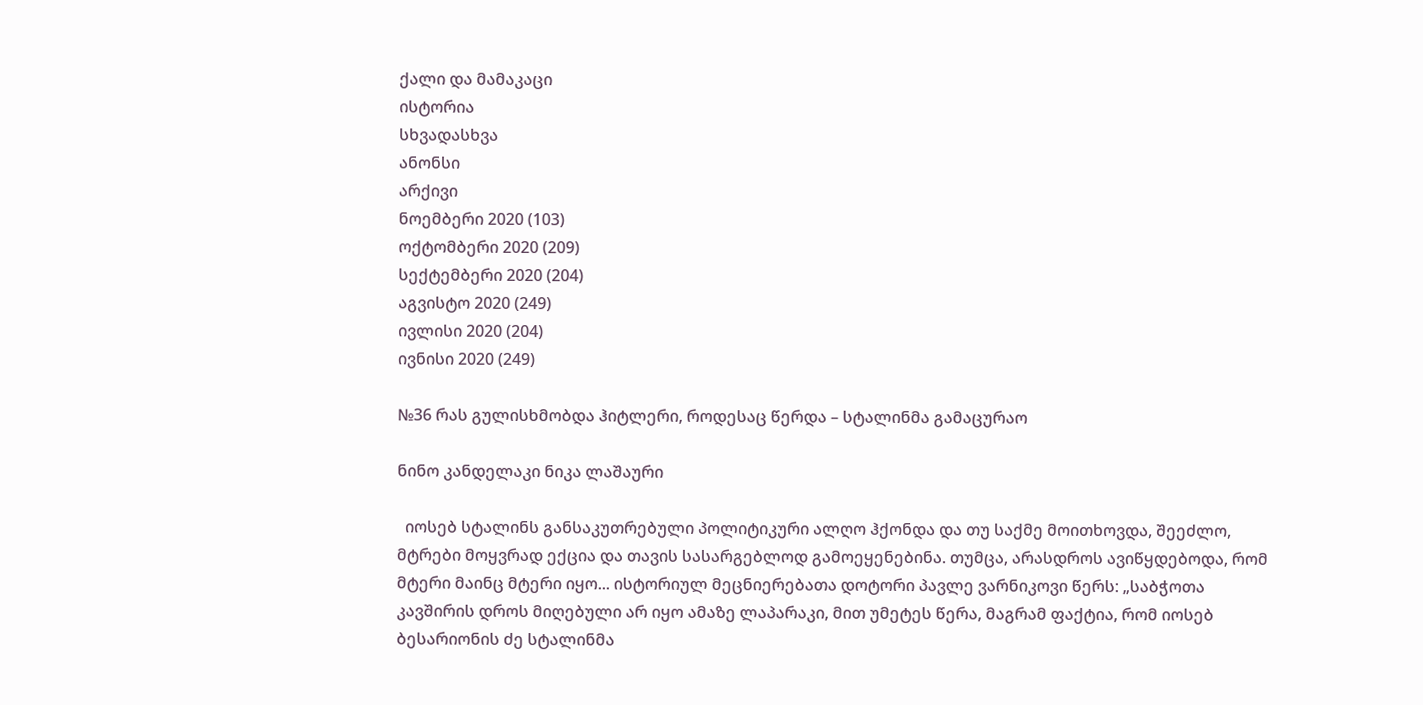ქალი და მამაკაცი
ისტორია
სხვადასხვა
ანონსი
არქივი
ნოემბერი 2020 (103)
ოქტომბერი 2020 (209)
სექტემბერი 2020 (204)
აგვისტო 2020 (249)
ივლისი 2020 (204)
ივნისი 2020 (249)

№36 რას გულისხმობდა ჰიტლერი, როდესაც წერდა – სტალინმა გამაცურაო

ნინო კანდელაკი ნიკა ლაშაური

  იოსებ სტალინს განსაკუთრებული პოლიტიკური ალღო ჰქონდა და თუ საქმე მოითხოვდა, შეეძლო, მტრები მოყვრად ექცია და თავის სასარგებლოდ გამოეყენებინა. თუმცა, არასდროს ავიწყდებოდა, რომ მტერი მაინც მტერი იყო... ისტორიულ მეცნიერებათა დოტორი პავლე ვარნიკოვი წერს: „საბჭოთა კავშირის დროს მიღებული არ იყო ამაზე ლაპარაკი, მით უმეტეს წერა, მაგრამ ფაქტია, რომ იოსებ ბესარიონის ძე სტალინმა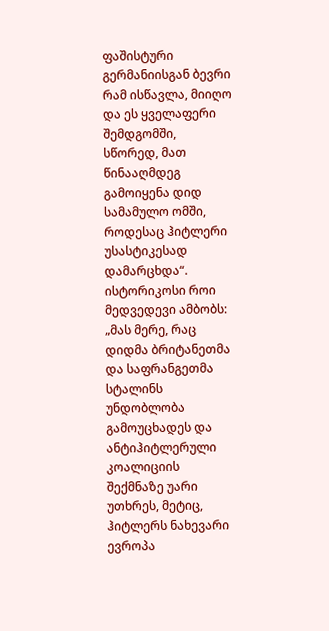ფაშისტური გერმანიისგან ბევრი რამ ისწავლა, მიიღო და ეს ყველაფერი შემდგომში, სწორედ, მათ წინააღმდეგ გამოიყენა დიდ სამამულო ომში, როდესაც ჰიტლერი უსასტიკესად დამარცხდა“. ისტორიკოსი როი მედვედევი ამბობს: „მას მერე, რაც დიდმა ბრიტანეთმა და საფრანგეთმა სტალინს უნდობლობა გამოუცხადეს და ანტიჰიტლერული კოალიციის შექმნაზე უარი უთხრეს, მეტიც, ჰიტლერს ნახევარი ევროპა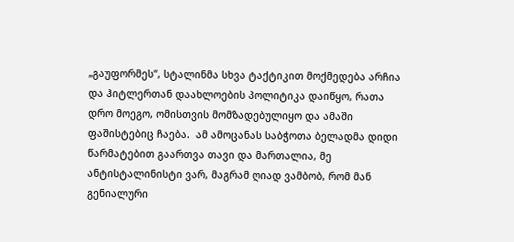„გაუფორმეს“, სტალინმა სხვა ტაქტიკით მოქმედება არჩია და ჰიტლერთან დაახლოების პოლიტიკა დაიწყო, რათა დრო მოეგო, ომისთვის მომზადებულიყო და ამაში ფაშისტებიც ჩაება.  ამ ამოცანას საბჭოთა ბელადმა დიდი წარმატებით გაართვა თავი და მართალია, მე ანტისტალინისტი ვარ, მაგრამ ღიად ვამბობ, რომ მან გენიალური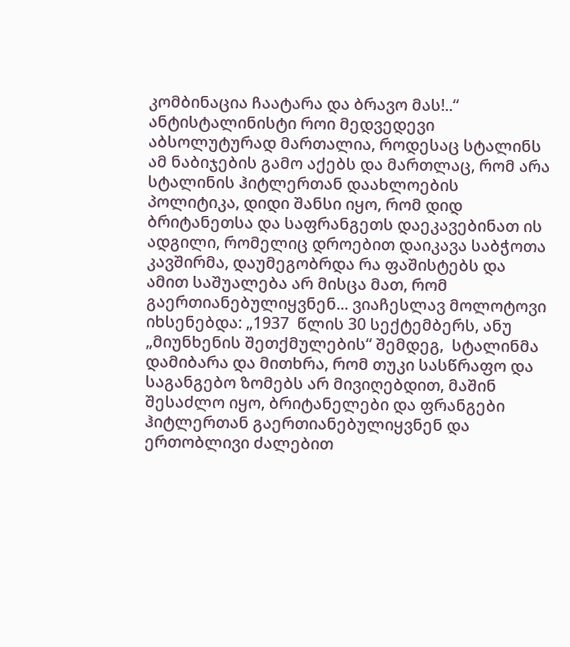კომბინაცია ჩაატარა და ბრავო მას!..“
ანტისტალინისტი როი მედვედევი აბსოლუტურად მართალია, როდესაც სტალინს ამ ნაბიჯების გამო აქებს და მართლაც, რომ არა სტალინის ჰიტლერთან დაახლოების პოლიტიკა, დიდი შანსი იყო, რომ დიდ ბრიტანეთსა და საფრანგეთს დაეკავებინათ ის ადგილი, რომელიც დროებით დაიკავა საბჭოთა კავშირმა, დაუმეგობრდა რა ფაშისტებს და ამით საშუალება არ მისცა მათ, რომ გაერთიანებულიყვნენ... ვიაჩესლავ მოლოტოვი იხსენებდა: „1937  წლის 30 სექტემბერს, ანუ „მიუნხენის შეთქმულების“ შემდეგ,  სტალინმა დამიბარა და მითხრა, რომ თუკი სასწრაფო და საგანგებო ზომებს არ მივიღებდით, მაშინ შესაძლო იყო, ბრიტანელები და ფრანგები ჰიტლერთან გაერთიანებულიყვნენ და ერთობლივი ძალებით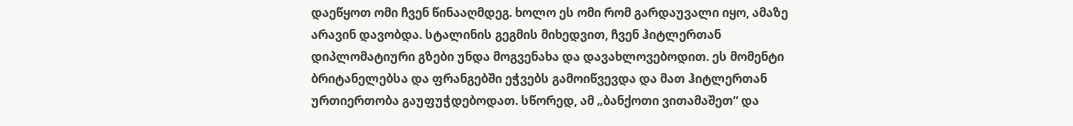დაეწყოთ ომი ჩვენ წინააღმდეგ. ხოლო ეს ომი რომ გარდაუვალი იყო, ამაზე არავინ დავობდა. სტალინის გეგმის მიხედვით, ჩვენ ჰიტლერთან დიპლომატიური გზები უნდა მოგვენახა და დავახლოვებოდით. ეს მომენტი ბრიტანელებსა და ფრანგებში ეჭვებს გამოიწვევდა და მათ ჰიტლერთან ურთიერთობა გაუფუჭდებოდათ. სწორედ, ამ „ბანქოთი ვითამაშეთ“ და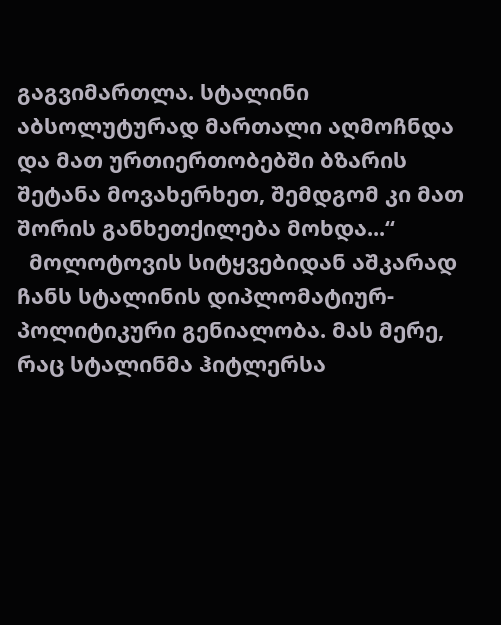გაგვიმართლა. სტალინი აბსოლუტურად მართალი აღმოჩნდა და მათ ურთიერთობებში ბზარის შეტანა მოვახერხეთ, შემდგომ კი მათ შორის განხეთქილება მოხდა...“
  მოლოტოვის სიტყვებიდან აშკარად ჩანს სტალინის დიპლომატიურ-პოლიტიკური გენიალობა. მას მერე, რაც სტალინმა ჰიტლერსა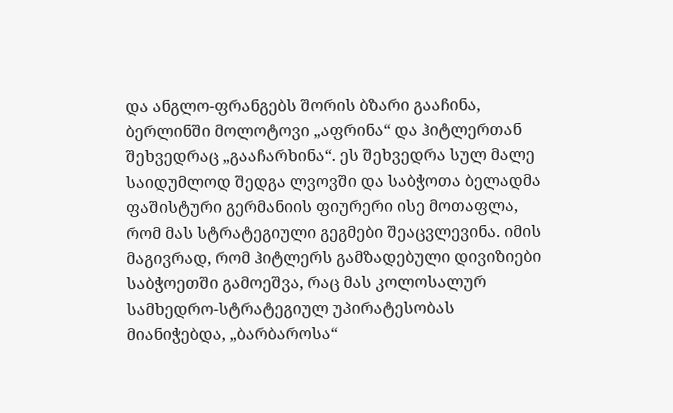და ანგლო-ფრანგებს შორის ბზარი გააჩინა, ბერლინში მოლოტოვი „აფრინა“ და ჰიტლერთან შეხვედრაც „გააჩარხინა“. ეს შეხვედრა სულ მალე საიდუმლოდ შედგა ლვოვში და საბჭოთა ბელადმა ფაშისტური გერმანიის ფიურერი ისე მოთაფლა, რომ მას სტრატეგიული გეგმები შეაცვლევინა. იმის მაგივრად, რომ ჰიტლერს გამზადებული დივიზიები საბჭოეთში გამოეშვა, რაც მას კოლოსალურ სამხედრო-სტრატეგიულ უპირატესობას მიანიჭებდა, „ბარბაროსა“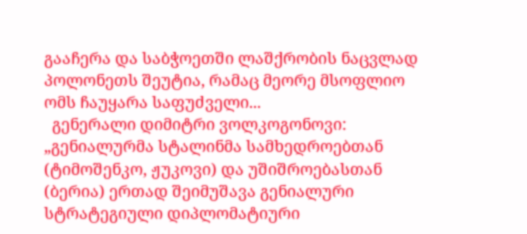გააჩერა და საბჭოეთში ლაშქრობის ნაცვლად პოლონეთს შეუტია, რამაც მეორე მსოფლიო ომს ჩაუყარა საფუძველი...
  გენერალი დიმიტრი ვოლკოგონოვი: „გენიალურმა სტალინმა სამხედროებთან (ტიმოშენკო, ჟუკოვი) და უშიშროებასთან (ბერია) ერთად შეიმუშავა გენიალური სტრატეგიული დიპლომატიური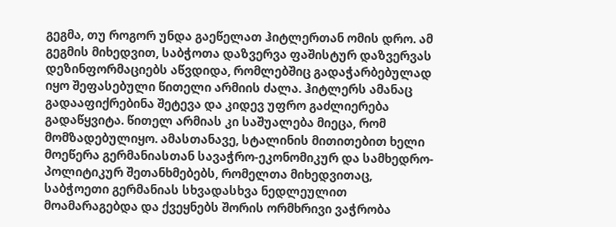გეგმა, თუ როგორ უნდა გაეწელათ ჰიტლერთან ომის დრო. ამ გეგმის მიხედვით, საბჭოთა დაზვერვა ფაშისტურ დაზვერვას დეზინფორმაციებს აწვდიდა, რომლებშიც გადაჭარბებულად იყო შეფასებული წითელი არმიის ძალა. ჰიტლერს ამანაც გადააფიქრებინა შეტევა და კიდევ უფრო გაძლიერება გადაწყვიტა. წითელ არმიას კი საშუალება მიეცა, რომ მომზადებულიყო. ამასთანავე, სტალინის მითითებით ხელი მოეწერა გერმანიასთან სავაჭრო-ეკონომიკურ და სამხედრო-პოლიტიკურ შეთანხმებებს, რომელთა მიხედვითაც, საბჭოეთი გერმანიას სხვადასხვა ნედლეულით მოამარაგებდა და ქვეყნებს შორის ორმხრივი ვაჭრობა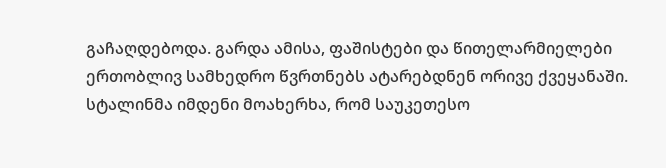გაჩაღდებოდა. გარდა ამისა, ფაშისტები და წითელარმიელები ერთობლივ სამხედრო წვრთნებს ატარებდნენ ორივე ქვეყანაში. სტალინმა იმდენი მოახერხა, რომ საუკეთესო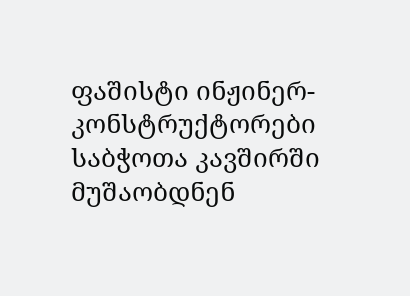ფაშისტი ინჟინერ-კონსტრუქტორები საბჭოთა კავშირში მუშაობდნენ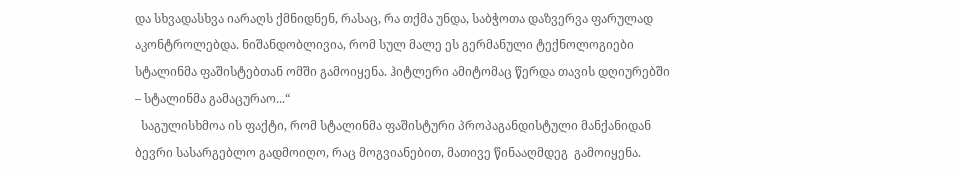და სხვადასხვა იარაღს ქმნიდნენ, რასაც, რა თქმა უნდა, საბჭოთა დაზვერვა ფარულად აკონტროლებდა. ნიშანდობლივია, რომ სულ მალე ეს გერმანული ტექნოლოგიები სტალინმა ფაშისტებთან ომში გამოიყენა. ჰიტლერი ამიტომაც წერდა თავის დღიურებში – სტალინმა გამაცურაო...“
  საგულისხმოა ის ფაქტი, რომ სტალინმა ფაშისტური პროპაგანდისტული მანქანიდან ბევრი სასარგებლო გადმოიღო, რაც მოგვიანებით, მათივე წინააღმდეგ  გამოიყენა.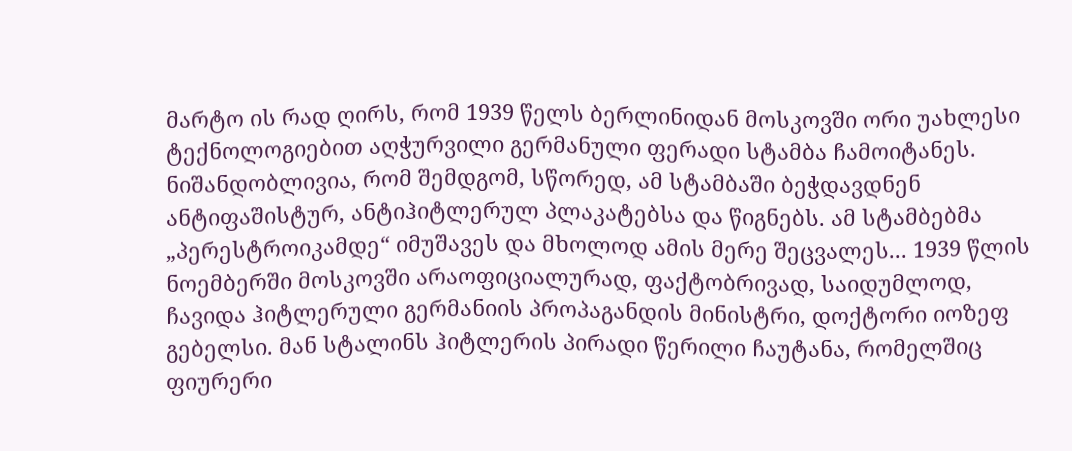მარტო ის რად ღირს, რომ 1939 წელს ბერლინიდან მოსკოვში ორი უახლესი ტექნოლოგიებით აღჭურვილი გერმანული ფერადი სტამბა ჩამოიტანეს. ნიშანდობლივია, რომ შემდგომ, სწორედ, ამ სტამბაში ბეჭდავდნენ ანტიფაშისტურ, ანტიჰიტლერულ პლაკატებსა და წიგნებს. ამ სტამბებმა „პერესტროიკამდე“ იმუშავეს და მხოლოდ ამის მერე შეცვალეს... 1939 წლის ნოემბერში მოსკოვში არაოფიციალურად, ფაქტობრივად, საიდუმლოდ, ჩავიდა ჰიტლერული გერმანიის პროპაგანდის მინისტრი, დოქტორი იოზეფ გებელსი. მან სტალინს ჰიტლერის პირადი წერილი ჩაუტანა, რომელშიც ფიურერი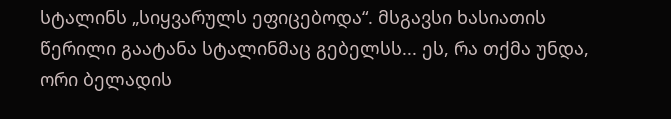სტალინს „სიყვარულს ეფიცებოდა“. მსგავსი ხასიათის წერილი გაატანა სტალინმაც გებელსს... ეს, რა თქმა უნდა, ორი ბელადის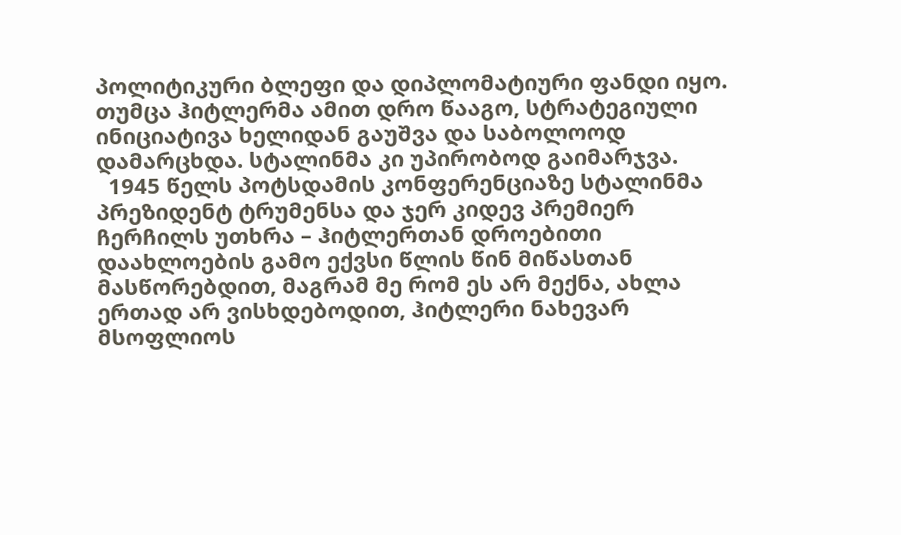პოლიტიკური ბლეფი და დიპლომატიური ფანდი იყო. თუმცა ჰიტლერმა ამით დრო წააგო, სტრატეგიული ინიციატივა ხელიდან გაუშვა და საბოლოოდ დამარცხდა. სტალინმა კი უპირობოდ გაიმარჯვა.
  1945 წელს პოტსდამის კონფერენციაზე სტალინმა პრეზიდენტ ტრუმენსა და ჯერ კიდევ პრემიერ ჩერჩილს უთხრა – ჰიტლერთან დროებითი დაახლოების გამო ექვსი წლის წინ მიწასთან მასწორებდით, მაგრამ მე რომ ეს არ მექნა, ახლა ერთად არ ვისხდებოდით, ჰიტლერი ნახევარ მსოფლიოს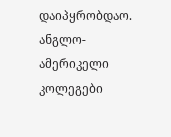დაიპყრობდაო. ანგლო-ამერიკელი კოლეგები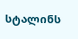სტალინს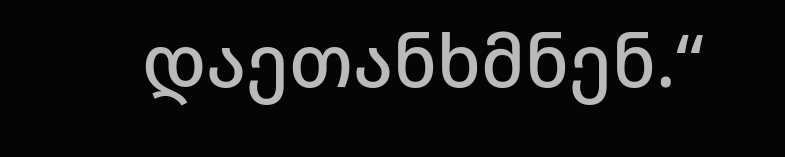დაეთანხმნენ.“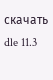скачать dle 11.3